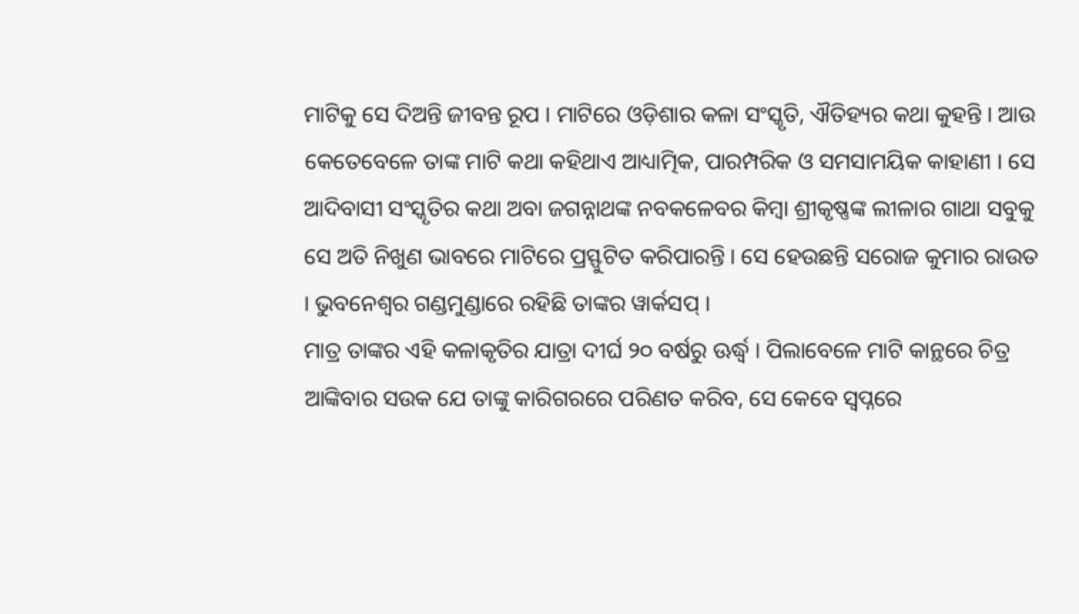ମାଟିକୁ ସେ ଦିଅନ୍ତି ଜୀବନ୍ତ ରୂପ । ମାଟିରେ ଓଡ଼ିଶାର କଳା ସଂସ୍କୃତି, ଐତିହ୍ୟର କଥା କୁହନ୍ତି । ଆଉ କେତେବେଳେ ତାଙ୍କ ମାଟି କଥା କହିଥାଏ ଆଧ୍ୟାତ୍ମିକ, ପାରମ୍ପରିକ ଓ ସମସାମୟିକ କାହାଣୀ । ସେ ଆଦିବାସୀ ସଂସ୍କୃତିର କଥା ଅବା ଜଗନ୍ନାଥଙ୍କ ନବକଳେବର କିମ୍ବା ଶ୍ରୀକୃଷ୍ଣଙ୍କ ଲୀଳାର ଗାଥା ସବୁକୁ ସେ ଅତି ନିଖୁଣ ଭାବରେ ମାଟିରେ ପ୍ରସ୍ଫୁଟିତ କରିପାରନ୍ତି । ସେ ହେଉଛନ୍ତି ସରୋଜ କୁମାର ରାଉତ । ଭୁବନେଶ୍ୱର ଗଣ୍ଡମୁଣ୍ଡାରେ ରହିଛି ତାଙ୍କର ୱାର୍କସପ୍ ।
ମାତ୍ର ତାଙ୍କର ଏହି କଳାକୃତିର ଯାତ୍ରା ଦୀର୍ଘ ୨୦ ବର୍ଷରୁ ଊର୍ଦ୍ଧ୍ୱ । ପିଲାବେଳେ ମାଟି କାନ୍ଥରେ ଚିତ୍ର ଆଙ୍କିବାର ସଉକ ଯେ ତାଙ୍କୁ କାରିଗରରେ ପରିଣତ କରିବ, ସେ କେବେ ସ୍ୱପ୍ନରେ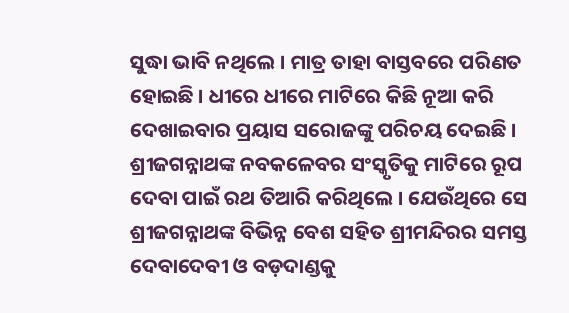ସୁଦ୍ଧା ଭାବି ନଥିଲେ । ମାତ୍ର ତାହା ବାସ୍ତବରେ ପରିଣତ ହୋଇଛି । ଧୀରେ ଧୀରେ ମାଟିରେ କିଛି ନୂଆ କରି ଦେଖାଇବାର ପ୍ରୟାସ ସରୋଜଙ୍କୁ ପରିଚୟ ଦେଇଛି । ଶ୍ରୀଜଗନ୍ନାଥଙ୍କ ନବକଳେବର ସଂସ୍କୃତିକୁ ମାଟିରେ ରୂପ ଦେବା ପାଇଁ ରଥ ତିଆରି କରିଥିଲେ । ଯେଉଁଥିରେ ସେ ଶ୍ରୀଜଗନ୍ନାଥଙ୍କ ବିଭିନ୍ନ ବେଶ ସହିତ ଶ୍ରୀମନ୍ଦିରର ସମସ୍ତ ଦେବାଦେବୀ ଓ ବଡ଼ଦାଣ୍ଡକୁ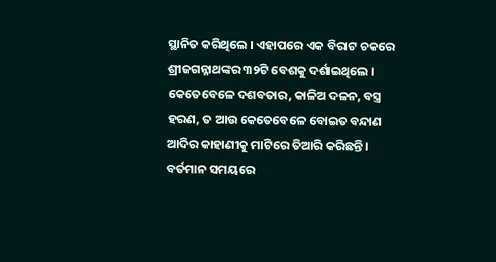ସ୍ଥାନିତ କରିଥିଲେ । ଏହାପରେ ଏକ ବିରାଟ ଚକରେ ଶ୍ରୀଜଗନ୍ନାଥଙ୍କର ୩୨ଟି ବେଶକୁ ଦର୍ଶାଇଥିଲେ । କେତେବେଳେ ଦଶବତାର, କାଳିଅ ଦଳନ, ବସ୍ତ୍ର ହରଣ, ତ ଆଉ କେତେବେଳେ ବୋଇତ ବନ୍ଦାଣ ଆଦିର କାହାଣୀକୁ ମାଟିରେ ତିଆରି କରିଛନ୍ତି ।
ବର୍ତମାନ ସମୟରେ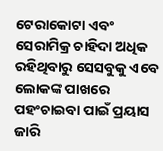ଟେରାକୋଟା ଏବଂ ସେରାମିକ୍ର ଚାହିଦା ଅଧିକ ରହିଥିବାରୁ ସେସବୁକୁ ଏବେ ଲୋକଙ୍କ ପାଖରେ ପହଂଚାଇବା ପାଇଁ ପ୍ରୟାସ ଜାରି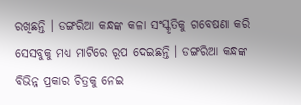ରଖିଛନ୍ତି । ଡଙ୍ଗରିଆ କନ୍ଧଙ୍କ କଳା ସଂସ୍କୃତିକୁ ଗବେଷଣା କରି ସେସବୁକୁ ମଧ୍ୟ ମାଟିରେ ରୂପ ଦେଇଛନ୍ତି । ଡଙ୍ଗରିଆ କନ୍ଧଙ୍କ ବିଭିନ୍ନ ପ୍ରକାର ଚିତ୍ରକୁ ନେଇ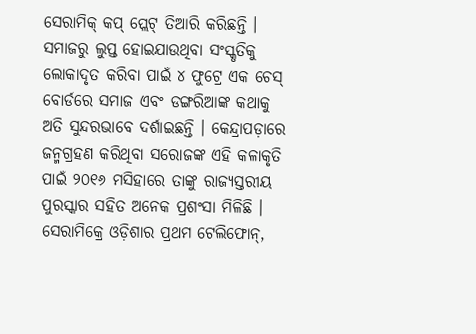ସେରାମିକ୍ କପ୍ ପ୍ଲେଟ୍ ତିଆରି କରିଛନ୍ତି । ସମାଜରୁ ଲୁପ୍ତ ହୋଇଯାଉଥିବା ସଂସ୍କୃତିକୁ ଲୋକାଦୃତ କରିବା ପାଇଁ ୪ ଫୁଟ୍ରେ ଏକ ଚେସ୍ ବୋର୍ଡରେ ସମାଜ ଏବଂ ଡଙ୍ଗରିଆଙ୍କ କଥାକୁ ଅତି ସୁନ୍ଦରଭାବେ ଦର୍ଶାଇଛନ୍ତି । କେନ୍ଦ୍ରାପଡ଼ାରେ ଜନ୍ମଗ୍ରହଣ କରିଥିବା ସରୋଜଙ୍କ ଏହି କଳାକୃତି ପାଇଁ ୨୦୧୬ ମସିହାରେ ତାଙ୍କୁ ରାଜ୍ୟସ୍ତରୀୟ ପୁରସ୍କାର ସହିତ ଅନେକ ପ୍ରଶଂସା ମିଳିଛି ।
ସେରାମିକ୍ରେ ଓଡ଼ିଶାର ପ୍ରଥମ ଟେଲିଫୋନ୍,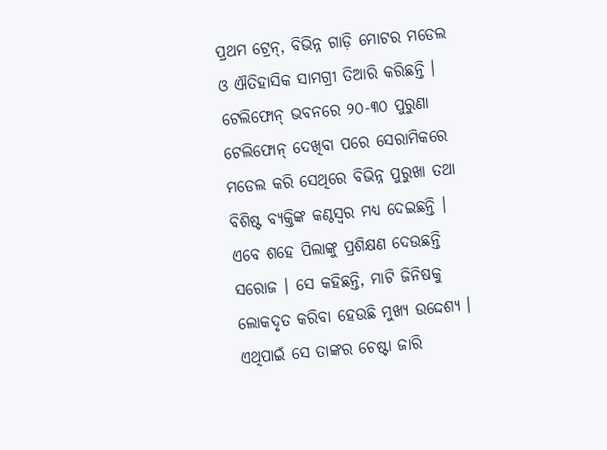ପ୍ରଥମ ଟ୍ରେନ୍, ବିଭିନ୍ନ ଗାଡ଼ି ମୋଟର ମଡେଲ ଓ ଐତିହାସିକ ସାମଗ୍ରୀ ତିଆରି କରିଛନ୍ତି । ଟେଲିଫୋନ୍ ଭବନରେ ୨୦-୩୦ ପୁରୁଣା ଟେଲିଫୋନ୍ ଦେଖିବା ପରେ ସେରାମିକରେ ମଡେଲ କରି ସେଥିରେ ବିଭିନ୍ନ ପୁରୁଖା ତଥା ବିଶିଷ୍ଟ ବ୍ୟକ୍ତିଙ୍କ କଣ୍ଠସ୍ୱର ମଧ୍ୟ ଦେଇଛନ୍ତି । ଏବେ ଶହେ ପିଲାଙ୍କୁ ପ୍ରଶିକ୍ଷଣ ଦେଉଛନ୍ତି ସରୋଜ । ସେ କହିଛନ୍ତି, ମାଟି ଜିନିଷକୁ ଲୋକଦୃତ କରିବା ହେଉଛି ମୁଖ୍ୟ ଉଦ୍ଦେଶ୍ୟ । ଏଥିପାଇଁ ସେ ତାଙ୍କର ଚେଷ୍ଟା ଜାରି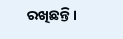ରଖିଛନ୍ତି ।